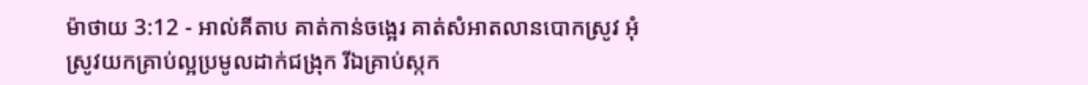ម៉ាថាយ 3:12 - អាល់គីតាប គាត់កាន់ចង្អេរ គាត់សំអាតលានបោកស្រូវ អុំស្រូវយកគ្រាប់ល្អប្រមូលដាក់ជង្រុក រីឯគ្រាប់ស្កក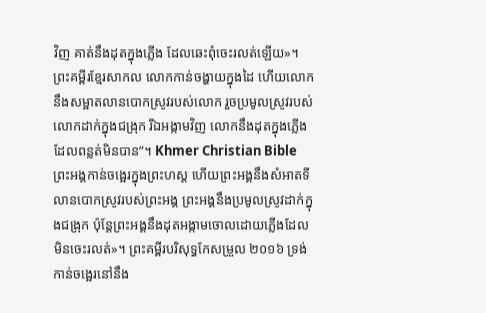វិញ គាត់នឹងដុតក្នុងភ្លើង ដែលឆេះពុំចេះរលត់ឡើយ»។ ព្រះគម្ពីរខ្មែរសាកល លោកកាន់ចង្ហាយក្នុងដៃ ហើយលោកនឹងសម្អាតលានបោកស្រូវរបស់លោក រួចប្រមូលស្រូវរបស់លោកដាក់ក្នុងជង្រុក រីឯអង្កាមវិញ លោកនឹងដុតក្នុងភ្លើងដែលពន្លត់មិនបាន”។ Khmer Christian Bible ព្រះអង្គកាន់ចង្អេរក្នុងព្រះហស្ដ ហើយព្រះអង្គនឹងសំអាតទីលានបោកស្រូវរបស់ព្រះអង្គ ព្រះអង្គនឹងប្រមូលស្រូវដាក់ក្នុងជង្រុក ប៉ុន្ដែព្រះអង្គនឹងដុតអង្កាមចោលដោយភ្លើងដែលមិនចេះរលត់»។ ព្រះគម្ពីរបរិសុទ្ធកែសម្រួល ២០១៦ ទ្រង់កាន់ចង្អេរនៅនឹង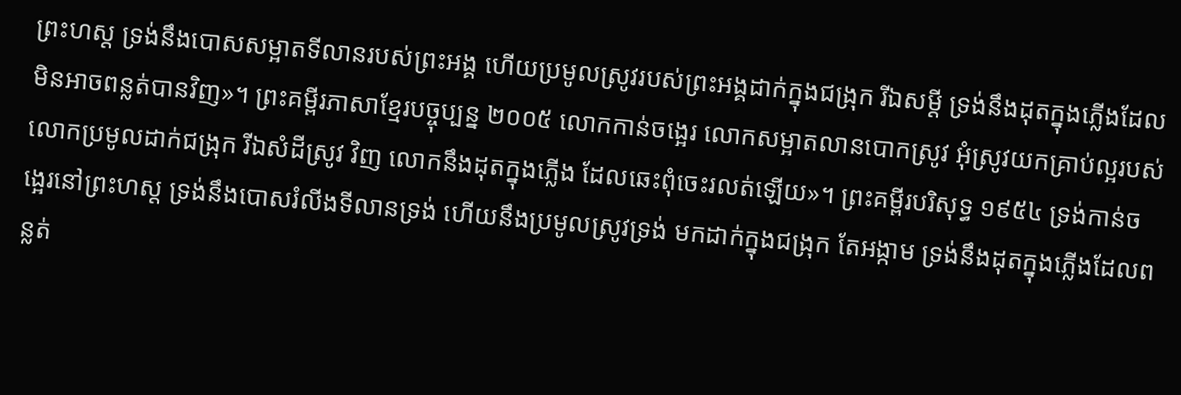ព្រះហស្ត ទ្រង់នឹងបោសសម្អាតទីលានរបស់ព្រះអង្គ ហើយប្រមូលស្រូវរបស់ព្រះអង្គដាក់ក្នុងជង្រុក រីឯសម្ដី ទ្រង់នឹងដុតក្នុងភ្លើងដែលមិនអាចពន្លត់បានវិញ»។ ព្រះគម្ពីរភាសាខ្មែរបច្ចុប្បន្ន ២០០៥ លោកកាន់ចង្អេរ លោកសម្អាតលានបោកស្រូវ អុំស្រូវយកគ្រាប់ល្អរបស់លោកប្រមូលដាក់ជង្រុក រីឯសំដីស្រូវ វិញ លោកនឹងដុតក្នុងភ្លើង ដែលឆេះពុំចេះរលត់ឡើយ»។ ព្រះគម្ពីរបរិសុទ្ធ ១៩៥៤ ទ្រង់កាន់ចង្អេរនៅព្រះហស្ត ទ្រង់នឹងបោសរំលីងទីលានទ្រង់ ហើយនឹងប្រមូលស្រូវទ្រង់ មកដាក់ក្នុងជង្រុក តែអង្កាម ទ្រង់នឹងដុតក្នុងភ្លើងដែលពន្លត់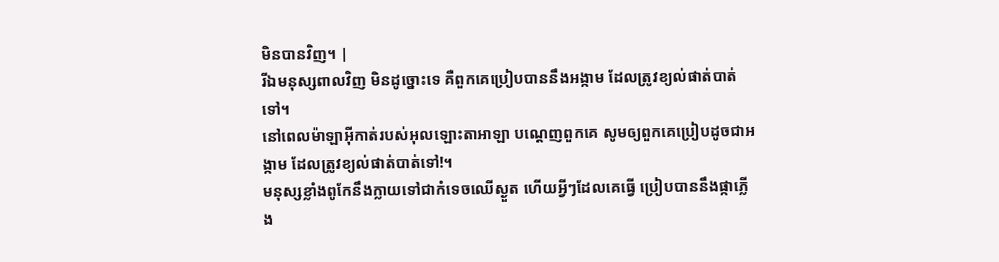មិនបានវិញ។ |
រីឯមនុស្សពាលវិញ មិនដូច្នោះទេ គឺពួកគេប្រៀបបាននឹងអង្កាម ដែលត្រូវខ្យល់ផាត់បាត់ទៅ។
នៅពេលម៉ាឡាអ៊ីកាត់របស់អុលឡោះតាអាឡា បណ្ដេញពួកគេ សូមឲ្យពួកគេប្រៀបដូចជាអង្កាម ដែលត្រូវខ្យល់ផាត់បាត់ទៅ!។
មនុស្សខ្លាំងពូកែនឹងក្លាយទៅជាកំទេចឈើស្ងួត ហើយអ្វីៗដែលគេធ្វើ ប្រៀបបាននឹងផ្កាភ្លើង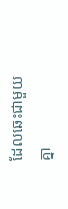ដែលឆេះជាមួយគ្នា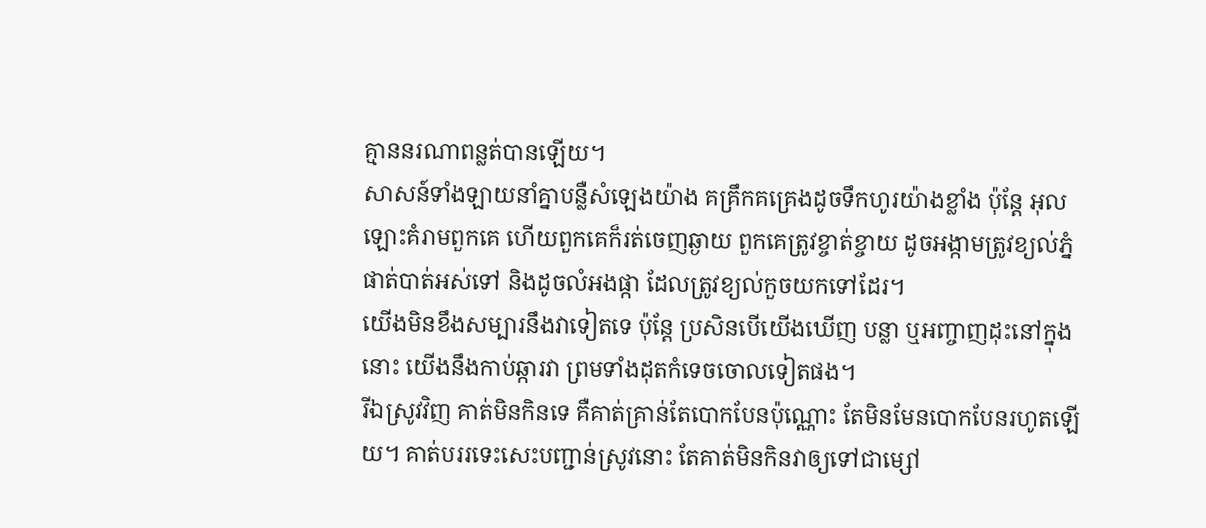គ្មាននរណាពន្លត់បានឡើយ។
សាសន៍ទាំងឡាយនាំគ្នាបន្លឺសំឡេងយ៉ាង គគ្រឹកគគ្រេងដូចទឹកហូរយ៉ាងខ្លាំង ប៉ុន្តែ អុលឡោះគំរាមពួកគេ ហើយពួកគេក៏រត់ចេញឆ្ងាយ ពួកគេត្រូវខ្ចាត់ខ្ចាយ ដូចអង្កាមត្រូវខ្យល់ភ្នំ ផាត់បាត់អស់ទៅ និងដូចលំអងផ្កា ដែលត្រូវខ្យល់កួចយកទៅដែរ។
យើងមិនខឹងសម្បារនឹងវាទៀតទេ ប៉ុន្តែ ប្រសិនបើយើងឃើញ បន្លា ឬអញ្ចាញដុះនៅក្នុងនោះ យើងនឹងកាប់ឆ្ការវា ព្រមទាំងដុតកំទេចចោលទៀតផង។
រីឯស្រូវវិញ គាត់មិនកិនទេ គឺគាត់គ្រាន់តែបោកបែនប៉ុណ្ណោះ តែមិនមែនបោកបែនរហូតឡើយ។ គាត់បររទេះសេះបញ្ជាន់ស្រូវនោះ តែគាត់មិនកិនវាឲ្យទៅជាម្សៅ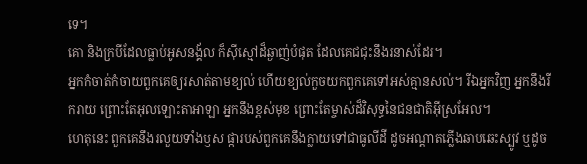ទេ។
គោ និងក្របីដែលធ្លាប់អូសនង្គ័ល ក៏ស៊ីស្មៅដ៏ឆ្ងាញ់បំផុត ដែលគេជជុះនឹងរនាស់ដែរ។
អ្នកកំចាត់កំចាយពួកគេឲ្យរសាត់តាមខ្យល់ ហើយខ្យល់កួចយកពួកគេទៅអស់គ្មានសល់។ រីឯអ្នកវិញ អ្នកនឹងរីករាយ ព្រោះតែអុលឡោះតាអាឡា អ្នកនឹងខ្ពស់មុខ ព្រោះតែម្ចាស់ដ៏វិសុទ្ធនៃជនជាតិអ៊ីស្រអែល។
ហេតុនេះ ពួកគេនឹងរលួយទាំងឫស ផ្ការបស់ពួកគេនឹងក្លាយទៅជាធូលីដី ដូចអណ្ដាតភ្លើងឆាបឆេះស្បូវ ឬដូច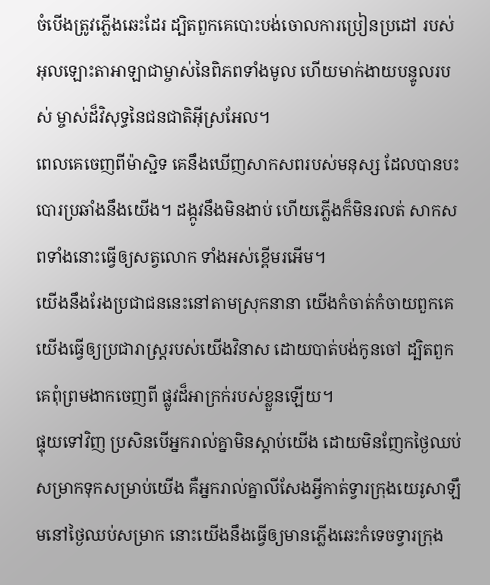ចំបើងត្រូវភ្លើងឆេះដែរ ដ្បិតពួកគេបោះបង់ចោលការប្រៀនប្រដៅ របស់អុលឡោះតាអាឡាជាម្ចាស់នៃពិភពទាំងមូល ហើយមាក់ងាយបន្ទូលរបស់ ម្ចាស់ដ៏វិសុទ្ធនៃជនជាតិអ៊ីស្រអែល។
ពេលគេចេញពីម៉ាស្ជិទ គេនឹងឃើញសាកសពរបស់មនុស្ស ដែលបានបះបោរប្រឆាំងនឹងយើង។ ដង្កូវនឹងមិនងាប់ ហើយភ្លើងក៏មិនរលត់ សាកសពទាំងនោះធ្វើឲ្យសត្វលោក ទាំងអស់ខ្ពើមរអើម។
យើងនឹងរែងប្រជាជននេះនៅតាមស្រុកនានា យើងកំចាត់កំចាយពួកគេ យើងធ្វើឲ្យប្រជារាស្ត្ររបស់យើងវិនាស ដោយបាត់បង់កូនចៅ ដ្បិតពួកគេពុំព្រមងាកចេញពី ផ្លូវដ៏អាក្រក់របស់ខ្លួនឡើយ។
ផ្ទុយទៅវិញ ប្រសិនបើអ្នករាល់គ្នាមិនស្ដាប់យើង ដោយមិនញែកថ្ងៃឈប់សម្រាកទុកសម្រាប់យើង គឺអ្នករាល់គ្នាលីសែងអ្វីកាត់ទ្វារក្រុងយេរូសាឡឹមនៅថ្ងៃឈប់សម្រាក នោះយើងនឹងធ្វើឲ្យមានភ្លើងឆេះកំទេចទ្វារក្រុង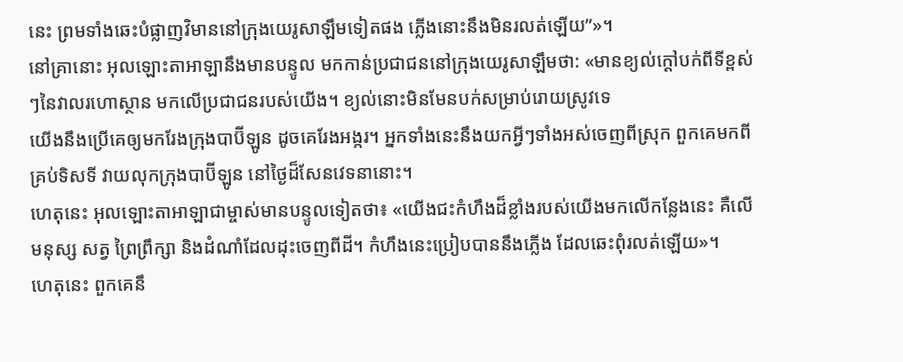នេះ ព្រមទាំងឆេះបំផ្លាញវិមាននៅក្រុងយេរូសាឡឹមទៀតផង ភ្លើងនោះនឹងមិនរលត់ឡើយ”»។
នៅគ្រានោះ អុលឡោះតាអាឡានឹងមានបន្ទូល មកកាន់ប្រជាជននៅក្រុងយេរូសាឡឹមថា: «មានខ្យល់ក្ដៅបក់ពីទីខ្ពស់ៗនៃវាលរហោស្ថាន មកលើប្រជាជនរបស់យើង។ ខ្យល់នោះមិនមែនបក់សម្រាប់រោយស្រូវទេ
យើងនឹងប្រើគេឲ្យមករែងក្រុងបាប៊ីឡូន ដូចគេរែងអង្ករ។ អ្នកទាំងនេះនឹងយកអ្វីៗទាំងអស់ចេញពីស្រុក ពួកគេមកពីគ្រប់ទិសទី វាយលុកក្រុងបាប៊ីឡូន នៅថ្ងៃដ៏សែនវេទនានោះ។
ហេតុនេះ អុលឡោះតាអាឡាជាម្ចាស់មានបន្ទូលទៀតថា៖ «យើងជះកំហឹងដ៏ខ្លាំងរបស់យើងមកលើកន្លែងនេះ គឺលើមនុស្ស សត្វ ព្រៃព្រឹក្សា និងដំណាំដែលដុះចេញពីដី។ កំហឹងនេះប្រៀបបាននឹងភ្លើង ដែលឆេះពុំរលត់ឡើយ»។
ហេតុនេះ ពួកគេនឹ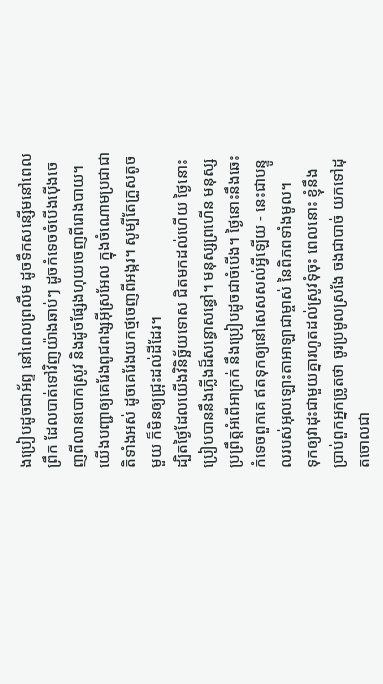ងប្រៀបដូចជាអ័ព្ទ នៅពេលព្រលឹម ដូចទឹកសន្សើមនៅពេលព្រឹក ដែលបាត់ទៅវិញយ៉ាងឆាប់ៗ ដូចកំទេចចំបើងប៉ើងចេញពីលានបោកស្រូវ និងដូចផ្សែងហុយចេញពីរោងបាយ។
យើងបញ្ជាឲ្យគេរែងពូជពង្សអ៊ីស្រអែល ក្នុងចំណោមប្រជាជាតិទាំងអស់ ដូចគេរែងយកថ្មចេញពីអង្ករ។ សូម្បីតែក្រួសតូចមួយ ក៏មិនឲ្យជ្រុះដល់ដីដែរ។
ដ្បិតថ្ងៃដែលយើងវិនិច្ឆ័យទោស ជិតមកដល់ហើយ ថ្ងៃនោះ ប្រៀបបាននឹងភ្លើងដ៏សន្ធោសន្ធៅ។ មនុស្សព្រហើន មនុស្សប្រព្រឹត្តអំពើអាក្រក់ នឹងប្រៀបដូចជាចំបើង។ ថ្ងៃនោះនឹងឆេះកំទេចពួកគេ ឥតទុកឲ្យនៅសេសសល់អ្វីឡើយ - នេះជាបន្ទូលរបស់អុលឡោះតាអាឡាជាម្ចាស់ នៃពិភពទាំងមូល។
ទុកឲ្យវាដុះជាមួយគ្នារហូតដល់ស្រូវទុំចុះ ពេលនោះ ខ្ញុំនឹងប្រាប់ពួកអ្នកច្រូតថា ចូរប្រមូលស្រងែ ចងជាបាច់ យកទៅដុតចោលជា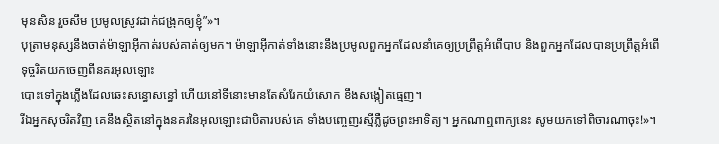មុនសិន រួចសឹម ប្រមូលស្រូវដាក់ជង្រុកឲ្យខ្ញុំ”»។
បុត្រាមនុស្សនឹងចាត់ម៉ាឡាអ៊ីកាត់របស់គាត់ឲ្យមក។ ម៉ាឡាអ៊ីកាត់ទាំងនោះនឹងប្រមូលពួកអ្នកដែលនាំគេឲ្យប្រព្រឹត្ដអំពើបាប និងពួកអ្នកដែលបានប្រព្រឹត្ដអំពើទុច្ចរិតយកចេញពីនគរអុលឡោះ
បោះទៅក្នុងភ្លើងដែលឆេះសន្ធោសន្ធៅ ហើយនៅទីនោះមានតែសំរែកយំសោក ខឹងសង្កៀតធ្មេញ។
រីឯអ្នកសុចរិតវិញ គេនឹងស្ថិតនៅក្នុងនគរនៃអុលឡោះជាបិតារបស់គេ ទាំងបញ្ចេញរស្មីភ្លឺដូចព្រះអាទិត្យ។ អ្នកណាឮពាក្យនេះ សូមយកទៅពិចារណាចុះ!»។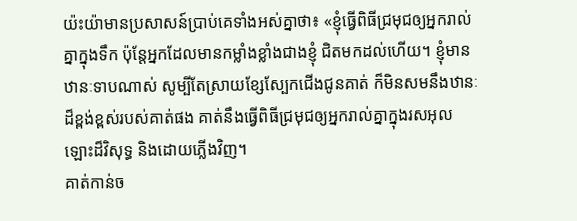យ៉ះយ៉ាមានប្រសាសន៍ប្រាប់គេទាំងអស់គ្នាថា៖ «ខ្ញុំធ្វើពិធីជ្រមុជឲ្យអ្នករាល់គ្នាក្នុងទឹក ប៉ុន្តែអ្នកដែលមានកម្លាំងខ្លាំងជាងខ្ញុំ ជិតមកដល់ហើយ។ ខ្ញុំមានឋានៈទាបណាស់ សូម្បីតែស្រាយខ្សែស្បែកជើងជូនគាត់ ក៏មិនសមនឹងឋានៈដ៏ខ្ពង់ខ្ពស់របស់គាត់ផង គាត់នឹងធ្វើពិធីជ្រមុជឲ្យអ្នករាល់គ្នាក្នុងរសអុលឡោះដ៏វិសុទ្ធ និងដោយភ្លើងវិញ។
គាត់កាន់ច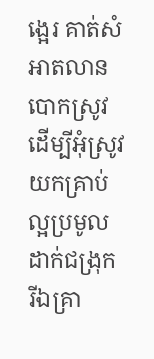ង្អេរ គាត់សំអាតលានបោកស្រូវ ដើម្បីអុំស្រូវ យកគ្រាប់ល្អប្រមូលដាក់ជង្រុក រីឯគ្រា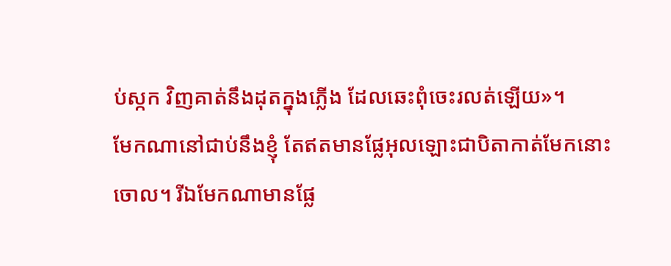ប់ស្កក វិញគាត់នឹងដុតក្នុងភ្លើង ដែលឆេះពុំចេះរលត់ឡើយ»។
មែកណានៅជាប់នឹងខ្ញុំ តែឥតមានផ្លែអុលឡោះជាបិតាកាត់មែកនោះចោល។ រីឯមែកណាមានផ្លែ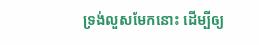ទ្រង់លួសមែកនោះ ដើម្បីឲ្យ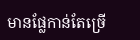មានផ្លែកាន់តែច្រើ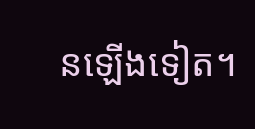នឡើងទៀត។